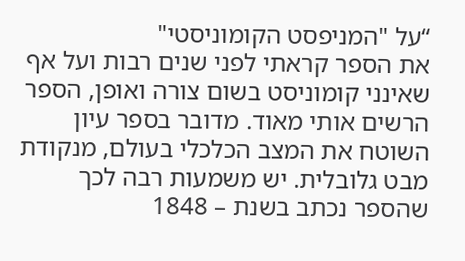“על "המניפסט הקומוניסטי"
את הספר קראתי לפני שנים רבות ועל אף שאינני קומוניסט בשום צורה ואופן, הספר הרשים אותי מאוד. מדובר בספר עיון השוטח את המצב הכלכלי בעולם, מנקודת מבט גלובלית. יש משמעות רבה לכך שהספר נכתב בשנת – 1848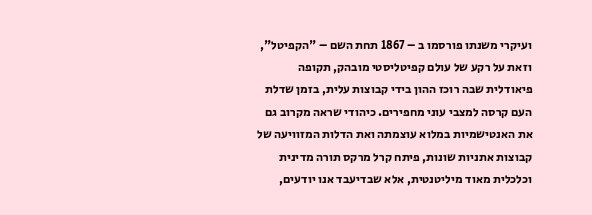ועיקרי משנתו פורסמו ב – 1867 תחת השם – "הקפיטל", וזאת על רקע של עולם קפיטליסטי מובהק, תקופה פיאודלית שבה רוכז ההון בידי קבוצות עלית, בזמן שדלת העם קרסה למצבי עוני מחפירים. כיהודי שראה מקרוב גם את האנטישמיות במלוא עוצמתה ואת הדלות המזוויעה של קבוצות אתניות שונות, פיתח קרל מרקס תורה מדינית וכלכלית מאוד מיליטנטית, אלא שבדיעבד אנו יודעים,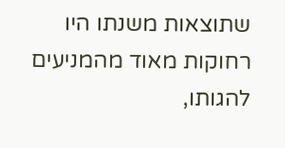שתוצאות משנתו היו רחוקות מאוד מהמניעים להגותו,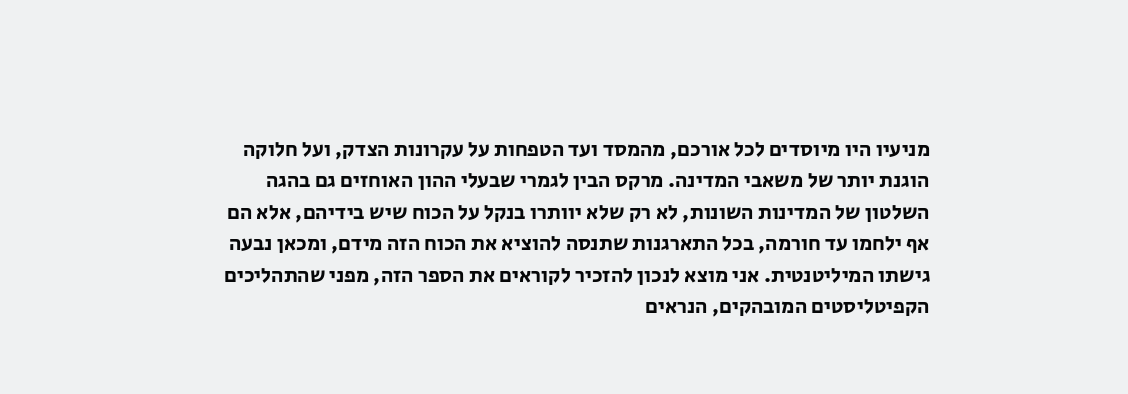מניעיו היו מיוסדים לכל אורכם, מהמסד ועד הטפחות על עקרונות הצדק, ועל חלוקה הוגנת יותר של משאבי המדינה. מרקס הבין לגמרי שבעלי ההון האוחזים גם בהגה השלטון של המדינות השונות, לא רק שלא יוותרו בנקל על הכוח שיש בידיהם, אלא הם אף ילחמו עד חורמה, בכל התארגנות שתנסה להוציא את הכוח הזה מידם, ומכאן נבעה גישתו המיליטנטית. אני מוצא לנכון להזכיר לקוראים את הספר הזה, מפני שהתהליכים הקפיטליסטים המובהקים, הנראים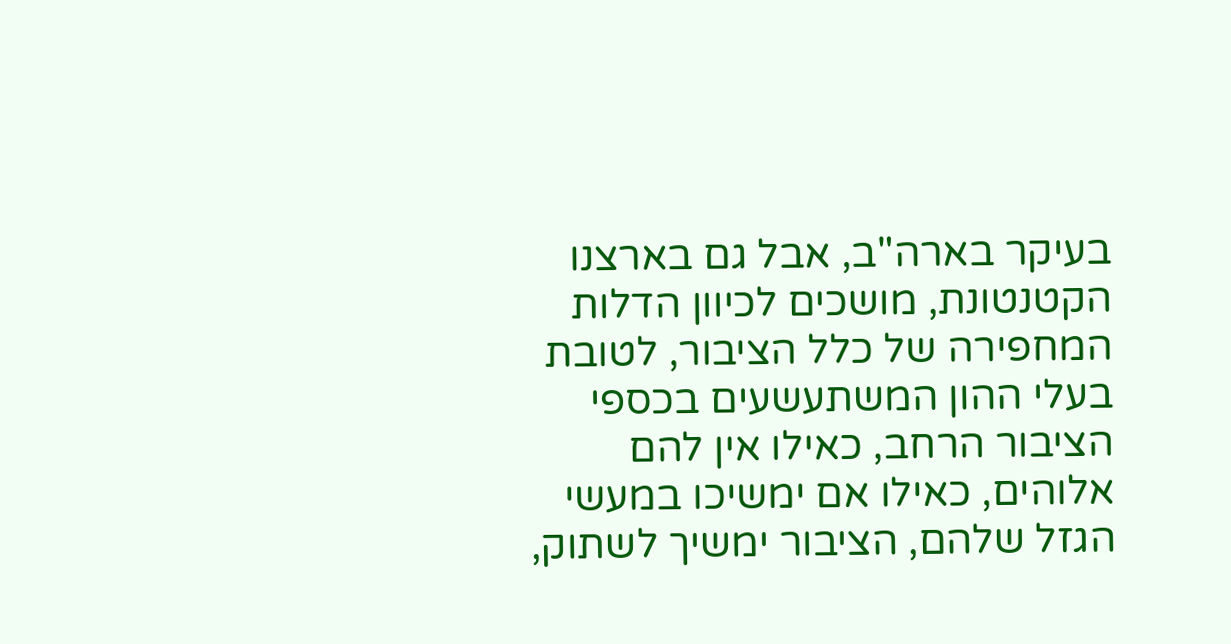בעיקר בארה"ב, אבל גם בארצנו הקטנטונת, מושכים לכיוון הדלות המחפירה של כלל הציבור, לטובת בעלי ההון המשתעשעים בכספי הציבור הרחב, כאילו אין להם אלוהים, כאילו אם ימשיכו במעשי הגזל שלהם, הציבור ימשיך לשתוק,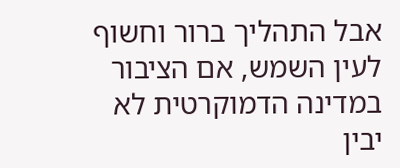אבל התהליך ברור וחשוף לעין השמש, אם הציבור במדינה הדמוקרטית לא יבין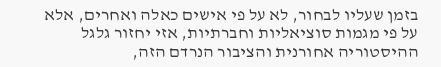בזמן שעליו לבחור, לא על פי אישים כאלה ואחרים, אלא על פי מגמות סוציאליות וחברתיות, אזי יחזור גלגל ההיסטוריה אחורנית והציבור הנרדם הזה,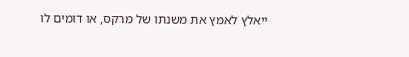ייאלץ לאמץ את משנתו של מרקס, או דומים לו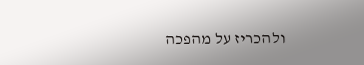ולהכריז על מהפכה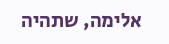אלימה, שתהיה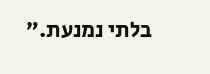בלתי נמנעת.”